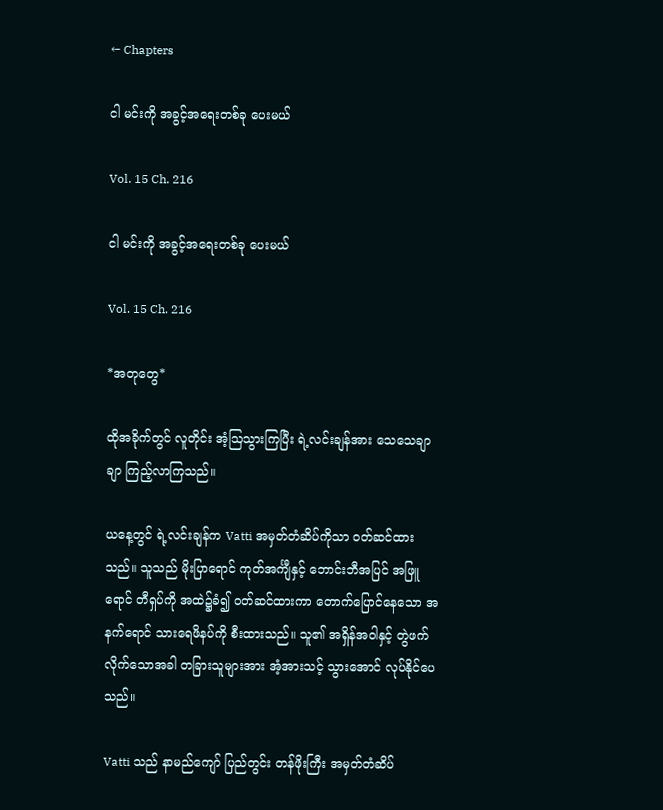← Chapters

ငါ မင်းကို အခွင့်အရေးတစ်ခု ပေးမယ်

Vol. 15 Ch. 216

ငါ မင်းကို အခွင့်အရေးတစ်ခု ပေးမယ်

Vol. 15 Ch. 216

*အတုတွေ*

ထိုအခိုက်တွင် လူတိုင်း အံ့ဩသွားကြပြီး ရဲ့လင်းချန်အား‌ သေသေချာချာ ကြည့်လာကြသည်။

ယနေ့တွင် ရဲ့လင်းချန်က Vatti အမှတ်တံဆိပ်ကိုသာ ဝတ်ဆင်ထားသည်။ သူသည် မိုးပြာရောင် ကုတ်အင်္ကျီနှင့် ဘောင်းဘီအပြင် အဖြူရောင် တီရှပ်ကို အထဲ၌ခံ၍ ဝတ်ဆင်ထားကာ တောက်ပြောင်နေသော အနက်ရောင် သားရေဖိနပ်ကို စီးထားသည်။ သူ၏ အရှိန်အဝါနှင့် တွဲဖက်လိုက်သောအခါ တခြားသူများအား အံ့အားသင့် သွားအောင် လုပ်နိုင်ပေသည်။

Vatti သည် နာမည်ကျော် ပြည်တွင်း တန်ဖိုးကြီး အမှတ်တံဆိပ်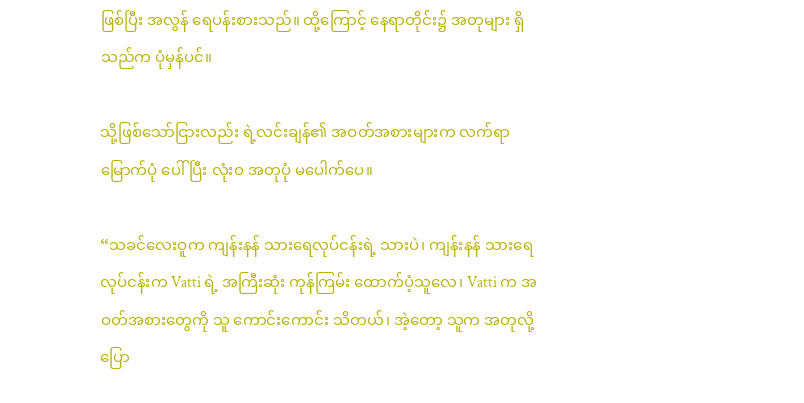ဖြစ်ပြီး အလွန် ရေပန်းစားသည်။ ထို့ကြောင့် နေရာတိုင်း၌ အတုများ ရှိသည်က ပုံမှန်ပင်။

သို့ဖြစ်သော်ငြားလည်း ရဲ့လင်းချန်၏ အဝတ်အစားများက လက်ရာမြောက်ပုံ ပေါ်ပြီး လုံးဝ အတုပုံ မပေါက်ပေ။

“သခင်လေးဝူက ကျန်းနန် သားရေလုပ်ငန်းရဲ့ သားပဲ၊ ကျန်းနန် သားရေလုပ်ငန်းက Vatti ရဲ့ အကြီးဆုံး ကုန်ကြမ်း ထောက်ပံ့သူလေ၊ Vatti က အဝတ်အစားတွေကို သူ ကောင်းကောင်း သိတယ်၊ အဲ့တော့ သူက အတုလို့ ပြော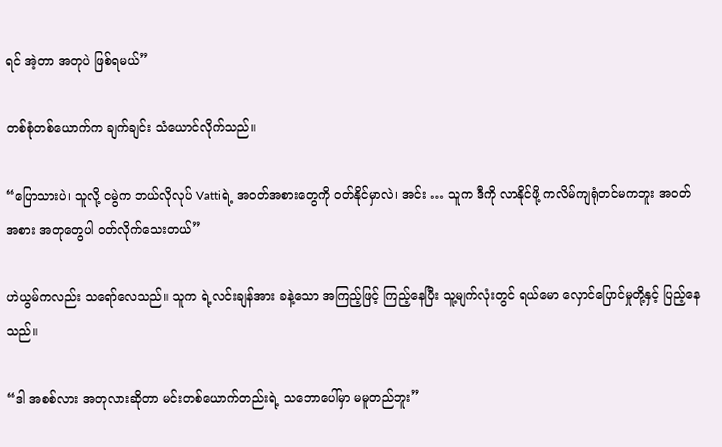ရင် အဲ့တာ အတုပဲ ဖြစ်ရမယ်”

တစ်စုံတစ်ယောက်က ချက်ချင်း သံယောင်လိုက်သည်။

“ပြောသားပဲ၊ သူလို့ ငမွဲက ဘယ်လိုလုပ် Vattiရဲ့ အဝတ်အစားတွေကို ဝတ်နိုင်မှာလဲ၊ အင်း … သူက ဒီကို လာနိုင်ဖို့ ကလိမ်ကျရုံတင်မကဘူး အဝတ်အစား အတုတွေပါ ဝတ်လိုက်သေးတယ်”

ဟဲယွမ်ကလည်း သရော်လေသည်။ သူက ရဲ့လင်းချန်အား ခနဲ့သော အကြည့်ဖြင့် ကြည့်နေပြီး သူ့မျက်လုံးတွင် ရယ်မော လှောင်ပြောင်မှုတို့နှင့် ပြည့်နေသည်။

“ဒါ အစစ်လား အတုလားဆိုတာ မင်းတစ်ယောက်တည်းရဲ့ သဘောပေါ်မှာ မမူတည်ဘူး”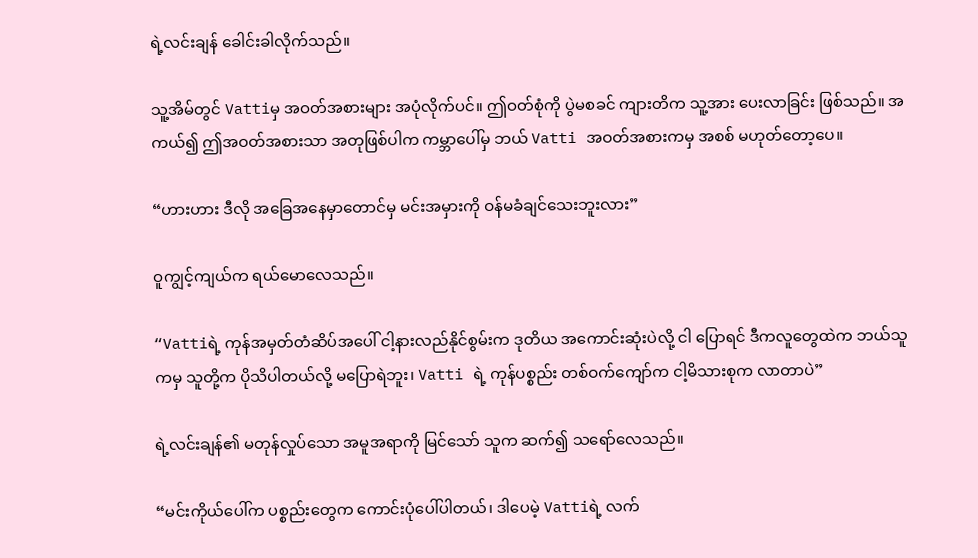ရဲ့လင်းချန် ခေါင်းခါလိုက်သည်။

သူ့အိမ်တွင် Vattiမှ အဝတ်အစားများ အပုံလိုက်ပင်။ ဤဝတ်စုံကို ပွဲမစခင် ကျားတိက သူ့အား ပေးလာခြင်း ဖြစ်သည်။ အကယ်၍ ဤအဝတ်အစားသာ အတုဖြစ်ပါက ကမ္ဘာပေါ်မှ ဘယ် Vatti အဝတ်အစားကမှ အစစ် မဟုတ်တော့ပေ။

“ဟားဟား ဒီလို အခြေအနေမှာတောင်မှ မင်းအမှားကို ဝန်မခံချင်သေးဘူးလား”

ဝူကျွင့်ကျယ်က ရယ်မောလေသည်။

“Vattiရဲ့ ကုန်အမှတ်တံဆိပ်အပေါ် ငါ့နားလည်နိုင်စွမ်းက ဒုတိယ အကောင်းဆုံးပဲလို့ ငါ ပြောရင် ဒီကလူတွေထဲက ဘယ်သူကမှ သူတို့က ပိုသိပါတယ်လို့ မပြောရဲဘူး၊ Vatti ရဲ့ ကုန်ပစ္စည်း တစ်ဝက်ကျော်က ငါ့မိသားစုက လာတာပဲ”

ရဲ့လင်းချန်၏ မတုန်လှုပ်သော အမူအရာကို မြင်သော် သူက ဆက်၍ သရော်လေသည်။

“မင်းကိုယ်ပေါ်က ပစ္စည်းတွေက ကောင်းပုံပေါ်ပါတယ်၊ ဒါပေမဲ့ Vattiရဲ့ လက်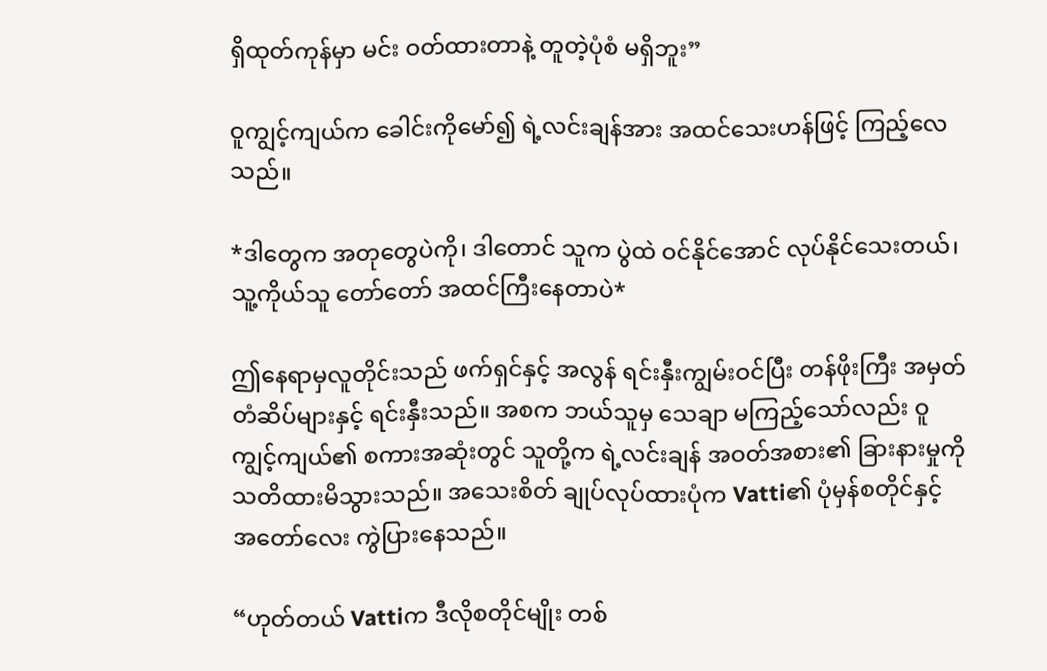ရှိထုတ်ကုန်မှာ မင်း ဝတ်ထားတာနဲ့ တူတဲ့ပုံစံ မရှိဘူး”

ဝူကျွင့်ကျယ်က ခေါင်းကိုမော်၍ ရဲ့လင်းချန်အား အထင်သေးဟန်ဖြင့် ကြည့်လေသည်။

*ဒါတွေက အတုတွေပဲကို၊ ဒါတောင် သူက ပွဲထဲ ဝင်နိုင်အောင် လုပ်နိုင်သေးတယ်၊ သူ့ကိုယ်သူ တော်တော် အထင်ကြီးနေတာပဲ*

ဤနေရာမှလူတိုင်းသည် ဖက်ရှင်နှင့် အလွန် ရင်းနှီးကျွမ်းဝင်ပြီး တန်ဖိုးကြီး အမှတ်တံဆိပ်များနှင့် ရင်းနှီးသည်။ အစက ဘယ်သူမှ သေချာ မကြည့်သော်လည်း ဝူကျွင့်ကျယ်၏ စကားအဆုံးတွင် သူတို့က ရဲ့လင်းချန် အဝတ်အစား၏ ခြားနားမှုကို သတိထားမိသွားသည်။ အသေးစိတ် ချုပ်လုပ်ထားပုံက Vatti၏ ပုံမှန်စတိုင်နှင့် အတော်လေး ကွဲပြားနေသည်။

“ဟုတ်တယ် Vattiက ဒီလိုစတိုင်မျိုး တစ်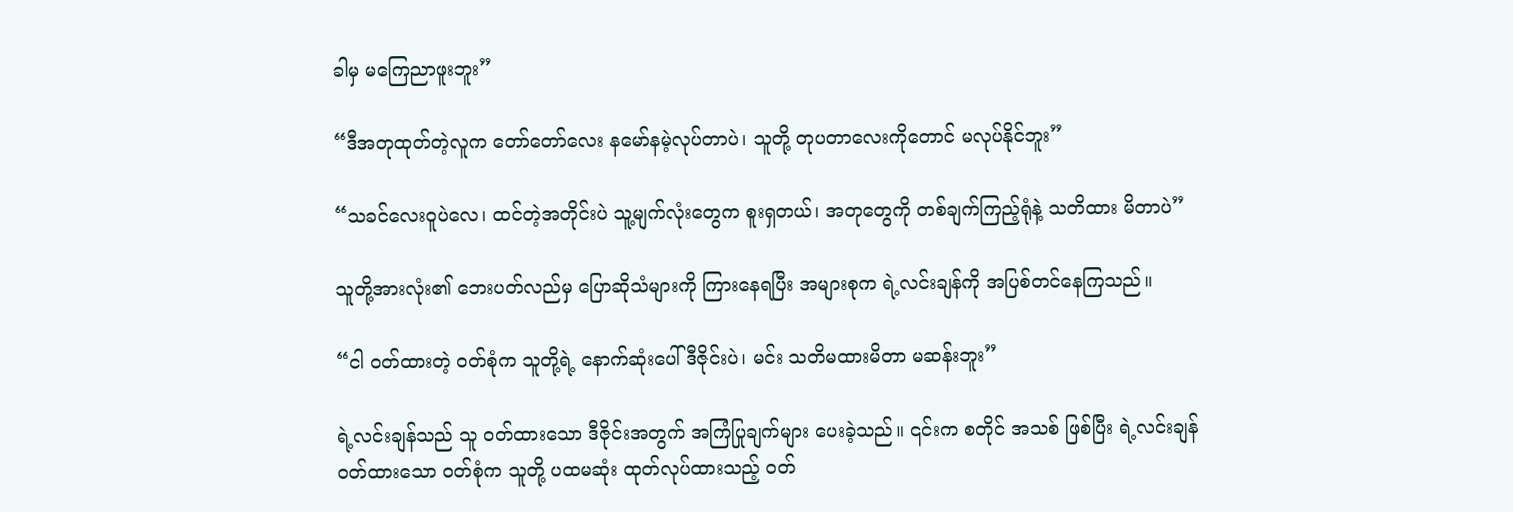ခါမှ မကြေညာဖူးဘူး”

“ဒီအတုထုတ်တဲ့လူက တော်တော်လေး နမော်နမဲ့လုပ်တာပဲ၊ သူတို့ တုပတာလေးကိုတောင် မလုပ်နိုင်ဘူး”

“သခင်လေးဝူပဲလေ၊ ထင်တဲ့အတိုင်းပဲ သူ့မျက်လုံးတွေက စူးရှတယ်၊ အတုတွေကို တစ်ချက်ကြည့်ရုံနဲ့ သတိထား မိတာပဲ”

သူတို့အားလုံး၏ ဘေးပတ်လည်မှ ပြောဆိုသံများကို ကြားနေရပြီး အများစုက ရဲ့လင်းချန်ကို အပြစ်တင်နေကြသည်။

“ငါ ဝတ်ထားတဲ့ ဝတ်စုံက သူတို့ရဲ့ နောက်ဆုံးပေါ် ဒီဇိုင်းပဲ၊ မင်း သတိမထားမိတာ မဆန်းဘူး”

ရဲ့လင်းချန်သည် သူ ဝတ်ထားသော ဒီဇိုင်းအတွက် အကြံပြုချက်များ ပေးခဲ့သည်။ ၎င်းက စတိုင် အသစ် ဖြစ်ပြီး ရဲ့လင်းချန် ဝတ်ထားသော ဝတ်စုံက သူတို့ ပထမဆုံး ထုတ်လုပ်ထားသည့် ဝတ်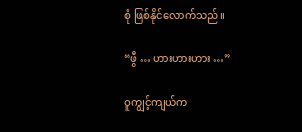စုံ ဖြစ်နိုင်လောက်သည်။

“ဖွီ … ဟားဟားဟား …”

ဝူကျွင့်ကျယ်က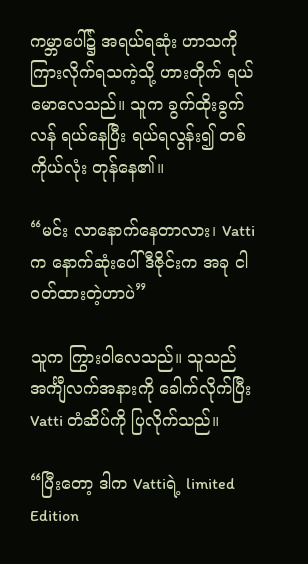ကမ္ဘာပေါ်၌ အရယ်ရဆုံး ဟာသကို ကြားလိုက်ရသကဲ့သို့ ဟားတိုက် ရယ်မောလေသည်။ သူက ခွက်ထိုးခွက်လန် ရယ်နေပြီး ရယ်ရလွန်း၍ တစ်ကိုယ်လုံး တုန်နေ၏။

“မင်း လာနောက်နေတာလား၊ Vattiက နောက်ဆုံးပေါ် ဒီဇိုင်းက အခု ငါ ဝတ်ထားတဲ့ဟာပဲ”

သူက ကြွားဝါလေသည်။ သူသည် အင်္ကျီလက်အနားကို ခေါက်လိုက်ပြီး Vatti တံဆိပ်ကို ပြလိုက်သည်။

“ပြီးတော့ ဒါက Vattiရဲ့ limited Edition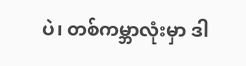ပဲ၊ တစ်ကမ္ဘာလုံးမှာ ဒါ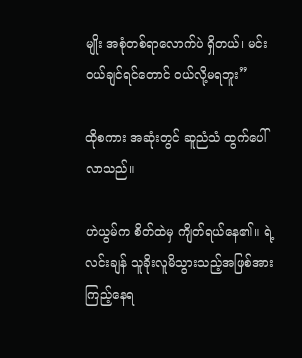မျိုး အစုံတစ်ရာလောက်ပဲ ရှိတယ်၊ မင်း ဝယ်ချင်ရင်တောင် ဝယ်လို့မရဘူး”

ထိုစကား အဆုံးတွင် ဆူညံသံ ထွက်ပေါ်လာသည်။

ဟဲယွမ်က စိတ်ထဲမှ ကျိတ်ရယ်နေ၏။ ရဲ့လင်းချန် သူခိုးလူမိသွားသည့်အဖြစ်အား ကြည့်နေရ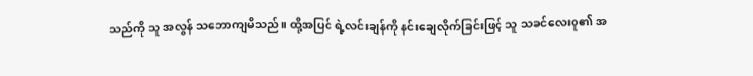သည်ကို သူ အလွန် သဘောကျမိသည်။ ထို့အပြင် ရဲ့လင်းချန်ကို နင်းချေလိုက်ခြင်းဖြင့် သူ သခင်လေးဝူ၏ အ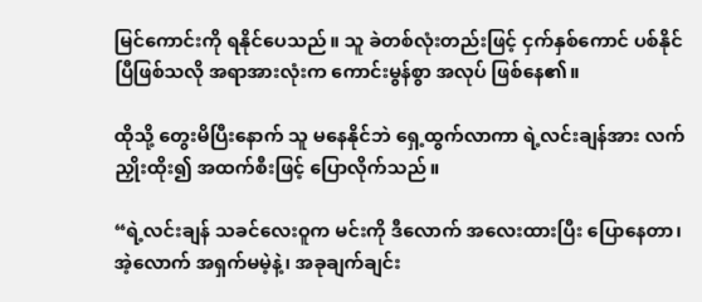မြင်ကောင်းကို ရနိုင်ပေသည်။ သူ ခဲတစ်လုံးတည်းဖြင့် ငှက်နှစ်ကောင် ပစ်နိုင်ပြီဖြစ်သလို အရာအားလုံးက ကောင်းမွန်စွာ အလုပ် ဖြစ်နေ၏။

ထိုသို့ တွေးမိပြီးနောက် သူ မနေနိုင်ဘဲ ရှေ့ထွက်လာကာ ရဲ့လင်းချန်အား လက်ညှိုးထိုး၍ အထက်စီးဖြင့် ပြောလိုက်သည်။

“ရဲ့လင်းချန် သခင်လေးဝူက မင်းကို ဒီလောက် အလေးထားပြီး ပြောနေတာ၊ အဲ့လောက် အရှက်မမဲ့နဲ့၊ အခုချက်ချင်း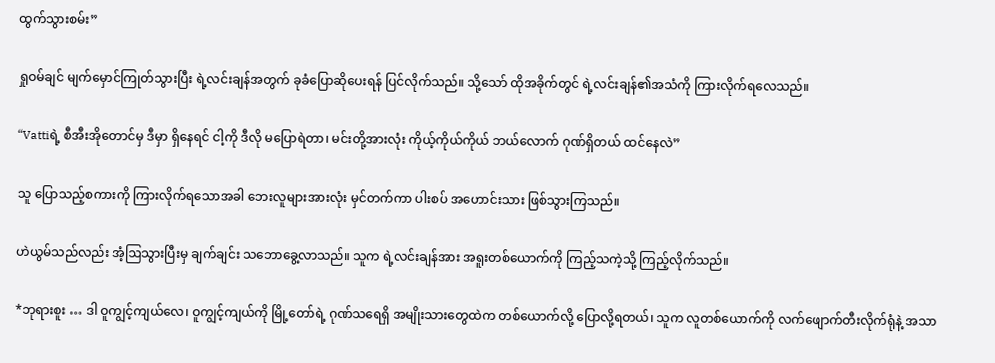ထွက်သွားစမ်း”

ရှုဝမ်ချင် မျက်မှောင်ကြုတ်သွားပြီး ရဲ့လင်းချန်အတွက် ခုခံပြောဆိုပေးရန် ပြင်လိုက်သည်။ သို့သော် ထိုအခိုက်တွင် ရဲ့လင်းချန်၏အသံကို ကြားလိုက်ရလေသည်။

“Vattiရဲ့ စီအီးအိုတောင်မှ ဒီမှာ ရှိနေရင် ငါ့ကို ဒီလို မပြောရဲတာ၊ မင်းတို့အားလုံး ကိုယ့်ကိုယ်ကိုယ် ဘယ်လောက် ဂုဏ်ရှိတယ် ထင်နေလဲ”

သူ ပြောသည့်စကားကို ကြားလိုက်ရသောအခါ ဘေးလူများအားလုံး မှင်တက်ကာ ပါးစပ် အဟောင်းသား ဖြစ်သွားကြသည်။

ဟဲယွမ်သည်လည်း အံ့ဩသွားပြီးမှ ချက်ချင်း သဘောခွေ့လာသည်။ သူက ရဲ့လင်းချန်အား အရူးတစ်ယောက်ကို ကြည့်သကဲ့သို့ ကြည့်လိုက်သည်။

*ဘုရားစူး … ဒါ ဝူကျွင့်ကျယ်လေ၊ ဝူကျွင့်ကျယ်ကို မြို့တော်ရဲ့ ဂုဏ်သရေရှိ အမျိုးသားတွေထဲက တစ်ယောက်လို့ ပြောလို့ရတယ်၊ သူက လူတစ်ယောက်ကို လက်ဖျောက်တီးလိုက်ရုံနဲ့ အသာ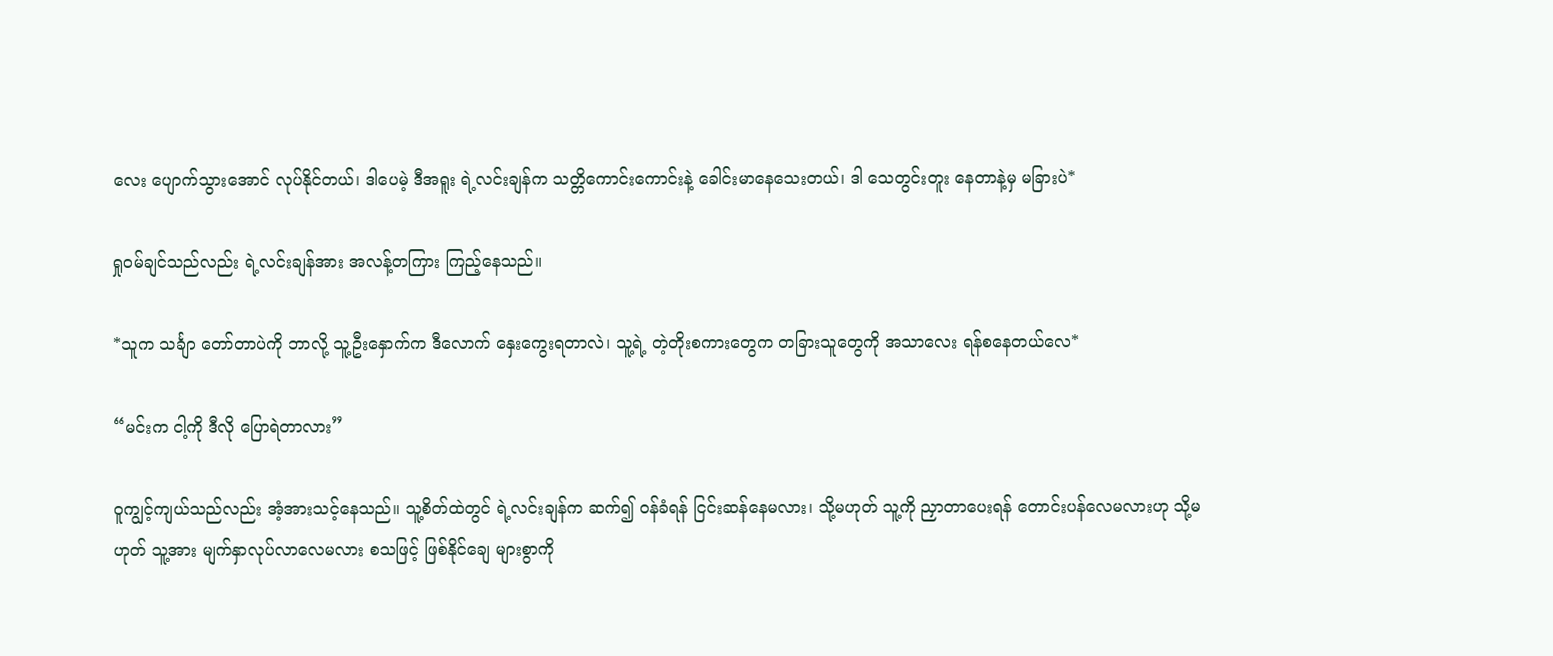လေး ပျောက်သွားအောင် လုပ်နိုင်တယ်၊ ဒါပေမဲ့ ဒီအရူး ရဲ့လင်းချန်က သတ္တိကောင်းကောင်းနဲ့ ခေါင်းမာနေသေးတယ်၊ ဒါ သေတွင်းတူး နေတာနဲ့မှ မခြားပဲ*

ရှုဝမ်ချင်သည်လည်း ရဲ့လင်းချန်အား အလန့်တကြား ကြည့်နေသည်။

*သူက သင်္ချာ တော်တာပဲကို ဘာလို့ သူ့ဦးနှောက်က ဒီလောက် နှေးကွေးရတာလဲ၊ သူ့ရဲ့ တဲ့တိုးစကားတွေက တခြားသူတွေကို အသာလေး ရန်စနေတယ်လေ*

“မင်းက ငါ့ကို ဒီလို ပြောရဲတာလား”

ဝူကျွင့်ကျယ်သည်လည်း အံ့အားသင့်နေသည်။ သူ့စိတ်ထဲတွင် ရဲ့လင်းချန်က ဆက်၍ ဝန်ခံရန် ငြင်းဆန်နေမလား၊ သို့မဟုတ် သူ့ကို ညှာတာပေးရန် တောင်းပန်လေမလားဟု သို့မဟုတ် သူ့အား မျက်နှာလုပ်လာလေမလား စသဖြင့် ဖြစ်နိုင်ချေ များစွာကို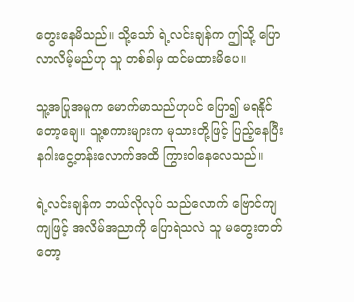တွေးနေမိသည်။ သို့သော် ရဲ့လင်းချန်က ဤသို့ ပြောလာလိမ့်မည်ဟု သူ တစ်ခါမှ ထင်မထားမိပေ။

သူ့အပြုအမူက မောက်မာသည်ဟုပင် ပြော၍ မရနိုင်တော့ချေ။ သူ့စကားများက မုသားတို့ဖြင့် ပြည့်နေပြီး နဂါးငွေ့တန်းလောက်အထိ ကြွားဝါနေလေသည်။

ရဲ့လင်းချန်က ဘယ်လိုလုပ် သည်လောက် ဗြောင်ကျကျဖြင့် အလိမ်အညာကို ပြောရဲသလဲ သူ မတွေးတတ် တော့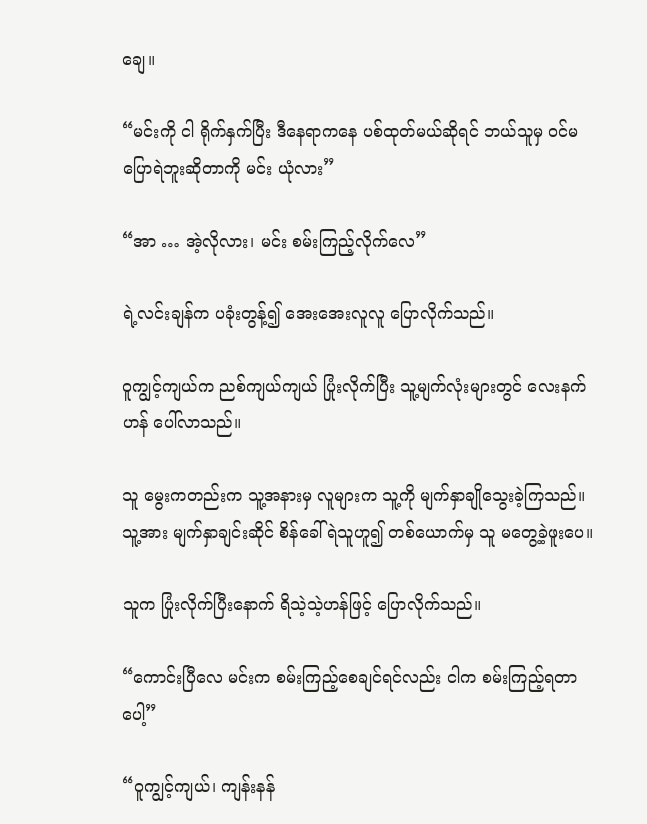ချေ။

“မင်းကို ငါ ရိုက်နှက်ပြီး ဒီနေရာကနေ ပစ်ထုတ်မယ်ဆိုရင် ဘယ်သူမှ ဝင်မပြောရဲဘူးဆိုတာကို မင်း ယုံလား”

“အာ … အဲ့လိုလား၊ မင်း စမ်းကြည့်လိုက်လေ”

ရဲ့လင်းချန်က ပခုံးတွန့်၍ အေးအေးလူလူ ပြောလိုက်သည်။

ဝူကျွင့်ကျယ်က ညစ်ကျယ်ကျယ် ပြုံးလိုက်ပြီး သူ့မျက်လုံးများတွင် လေးနက်ဟန် ပေါ်လာသည်။

သူ မွေးကတည်းက သူ့အနားမှ လူများက သူ့ကို မျက်နှာချိုသွေးခဲ့ကြသည်။ သူ့အား မျက်နှာချင်းဆိုင် စိန်ခေါ်ရဲသူဟူ၍ တစ်ယောက်မှ သူ မတွေ့ခဲ့ဖူးပေ။

သူက ပြုံးလိုက်ပြီးနောက် ရိသဲ့သဲ့ဟန်ဖြင့် ပြောလိုက်သည်။

“ကောင်းပြီလေ မင်းက စမ်းကြည့်စေချင်ရင်လည်း ငါက စမ်းကြည့်ရတာပေါ့”

“ဝူကျွင့်ကျယ်၊ ကျန်းနန်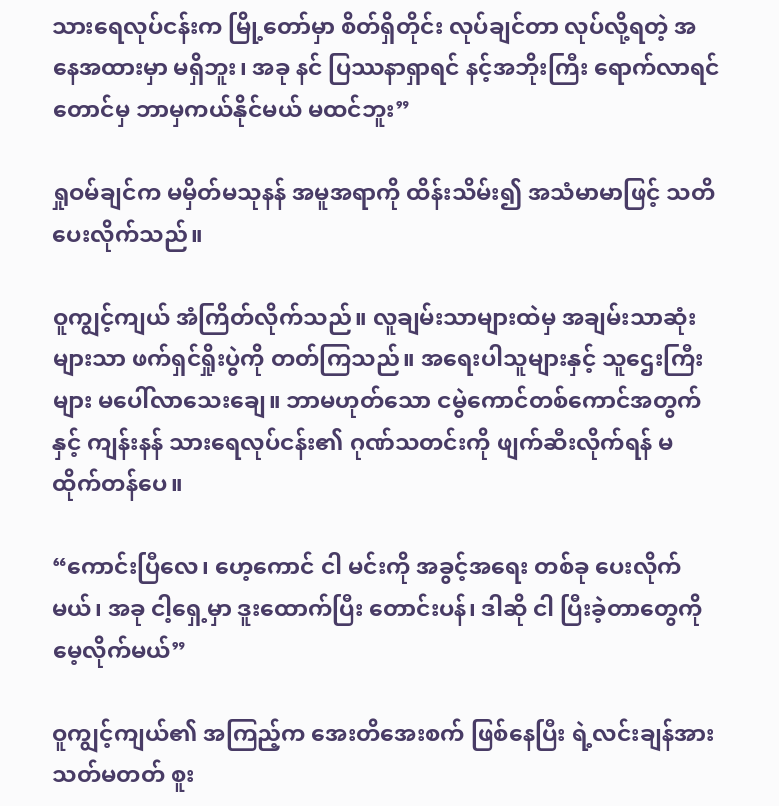သားရေလုပ်ငန်းက မြို့တော်မှာ စိတ်ရှိတိုင်း လုပ်ချင်တာ လုပ်လို့ရတဲ့ အနေအထားမှာ မရှိဘူး၊ အခု နင် ပြဿနာရှာရင် နင့်အဘိုးကြီး ရောက်လာရင်တောင်မှ ဘာမှကယ်နိုင်မယ် မထင်ဘူး”

ရှုဝမ်ချင်က မမှိတ်မသုနန် အမူအရာကို ထိန်းသိမ်း၍ အသံမာမာဖြင့် သတိပေးလိုက်သည်။

ဝူကျွင့်ကျယ် အံကြိတ်လိုက်သည်။ လူချမ်းသာများထဲမှ အချမ်းသာဆုံးများသာ ဖက်ရှင်ရှိုးပွဲကို တတ်ကြသည်။ အရေးပါသူများနှင့် သူဌေးကြီးများ မပေါ်လာသေးချေ။ ဘာမဟုတ်သော ငမွဲကောင်တစ်ကောင်အတွက်နှင့် ကျန်းနန် သားရေလုပ်ငန်း၏ ဂုဏ်သတင်းကို ဖျက်ဆီးလိုက်ရန် မထိုက်တန်ပေ။

“ကောင်းပြီလေ၊ ဟေ့ကောင် ငါ မင်းကို အခွင့်အရေး တစ်ခု ပေးလိုက်မယ်၊ အခု ငါ့ရှေ့မှာ ဒူးထောက်ပြီး တောင်းပန်၊ ဒါဆို ငါ ပြီးခဲ့တာတွေကို မေ့လိုက်မယ်”

ဝူကျွင့်ကျယ်၏ အကြည့်က အေးတိအေးစက် ဖြစ်နေပြီး ရဲ့လင်းချန်အား သတ်မတတ် စူး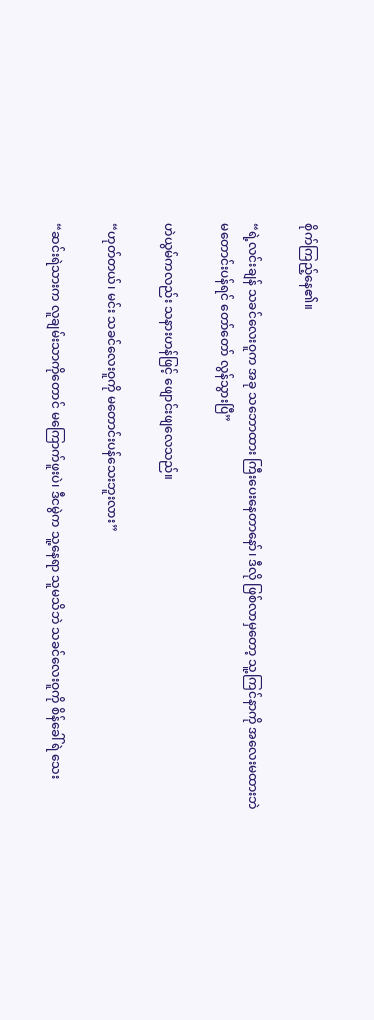စိုက်ကြည့်နေ၏။

“ရဲ့လင်းချန် သခင်လေးဝူက အခု သဘောထား ကြီးပေးနေတာနော်၊ ဒီလို ဖြစ်လာမှတော့ သူ့ကြင်နာကို အလေးမထားဘဲ မတောင်းပန်ရင် တော်တော် လွန်သွားပြီ”

ဟဲယွမ်ကလည်း သနားဟန်ဖြင့် ဖျောင်းဖျလေသည်။

“ဟုတ်တယ်၊ မင်း သခင်လေးဝူကို မတောင်းပန်သေးဘူးလား”

“ဆင်းရဲသားက လူချမ်းသာကိုတောင် မကြောက်ဖူးပဲ၊ ဒီငမွဲက သူ့နေရာ သူမသိဘဲ သခင်လေးဝူကို စိန်ခေါ်ရဲ သေး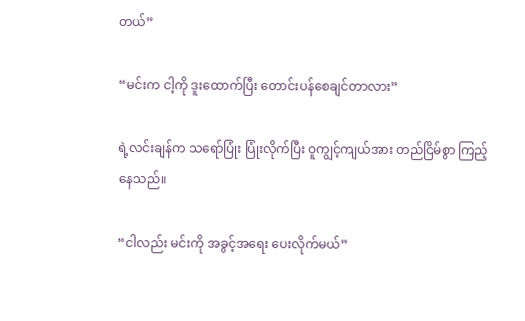တယ်”

“မင်းက ငါ့ကို ဒူးထောက်ပြီး‌ တောင်းပန်စေချင်တာလား”

ရဲ့လင်းချန်က သရော်ပြုံး ပြုံးလိုက်ပြီး ဝူကျွင့်ကျယ်အား တည်ငြိမ်စွာ ကြည့်နေသည်။

“ငါလည်း မင်းကို အခွင့်အရေး ပေးလိုက်မယ်”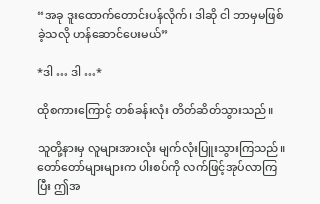“အခု ဒူးထောက်တောင်းပန်လိုက်၊ ဒါဆို ငါ ဘာမှမဖြစ်ခဲ့သလို ဟန်ဆောင်ပေးမယ်”

*ဒါ … ဒါ …*

ထိုစကားကြောင့် တစ်ခန်းလုံး တိတ်ဆိတ်သွားသည်။

သူတို့နားမှ လူများအားလုံး မျက်လုံးပြူးသွားကြသည်။ တော်တော်များများက ပါးစပ်ကို လက်ဖြင့်အုပ်လာကြပြီး ဤအ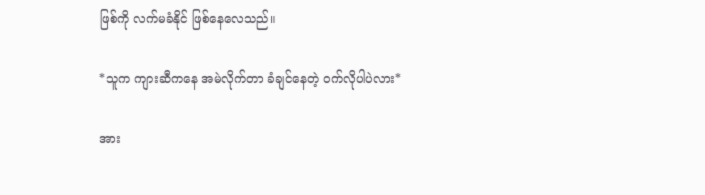ဖြစ်ကို လက်မခံနိုင် ဖြစ်နေလေသည်။

*သူက ကျားဆီကနေ အမဲလိုက်တာ ခံချင်နေတဲ့ ဝက်လိုပါပဲလား*

အား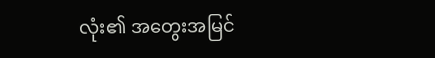လုံး၏ အတွေးအမြင်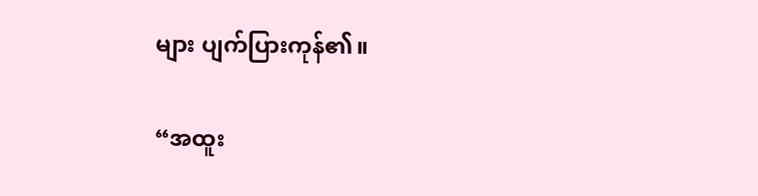များ ပျက်ပြားကုန်၏။

“အထူး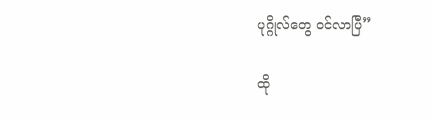ပုဂ္ဂိုလ်တွေ ဝင်လာပြီ”

ထို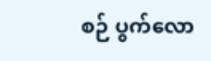စဉ် ပွက်လော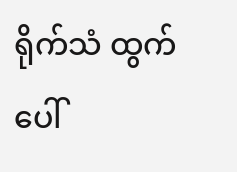ရိုက်သံ ထွက်ပေါ်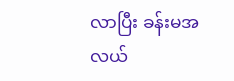လာပြီး ခန်းမအလယ်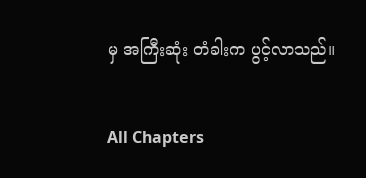မှ အကြီးဆုံး တံခါးက ပွင့်လာသည်။

All Chapters